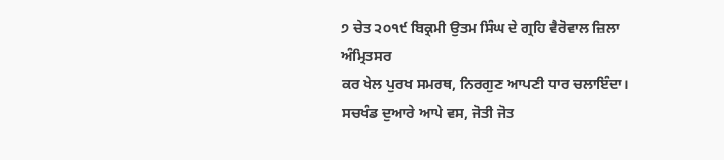੭ ਚੇਤ ੨੦੧੯ ਬਿਕ੍ਰਮੀ ਉਤਮ ਸਿੰਘ ਦੇ ਗ੍ਰਹਿ ਵੈਰੋਵਾਲ ਜ਼ਿਲਾ ਅੰਮ੍ਰਿਤਸਰ
ਕਰ ਖੇਲ ਪੁਰਖ ਸਮਰਥ, ਨਿਰਗੁਣ ਆਪਣੀ ਧਾਰ ਚਲਾਇੰਦਾ। ਸਚਖੰਡ ਦੁਆਰੇ ਆਪੇ ਵਸ, ਜੋਤੀ ਜੋਤ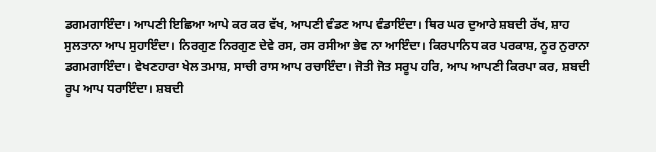ਡਗਮਗਾਇੰਦਾ। ਆਪਣੀ ਇਛਿਆ ਆਪੇ ਕਰ ਕਰ ਵੱਖ, ਆਪਣੀ ਵੰਡਣ ਆਪ ਵੰਡਾਇੰਦਾ। ਥਿਰ ਘਰ ਦੁਆਰੇ ਸ਼ਬਦੀ ਰੱਖ, ਸ਼ਾਹ ਸੁਲਤਾਨਾ ਆਪ ਸੁਹਾਇੰਦਾ। ਨਿਰਗੁਣ ਨਿਰਗੁਣ ਦੇਵੇ ਰਸ, ਰਸ ਰਸੀਆ ਭੇਵ ਨਾ ਆਇੰਦਾ। ਕਿਰਪਾਨਿਧ ਕਰ ਪਰਕਾਸ਼, ਨੂਰ ਨੁਰਾਨਾ ਡਗਮਗਾਇੰਦਾ। ਵੇਖਣਹਾਰਾ ਖੇਲ ਤਮਾਸ਼, ਸਾਚੀ ਰਾਸ ਆਪ ਰਚਾਇੰਦਾ। ਜੋਤੀ ਜੋਤ ਸਰੂਪ ਹਰਿ, ਆਪ ਆਪਣੀ ਕਿਰਪਾ ਕਰ, ਸ਼ਬਦੀ ਰੂਪ ਆਪ ਧਰਾਇੰਦਾ। ਸ਼ਬਦੀ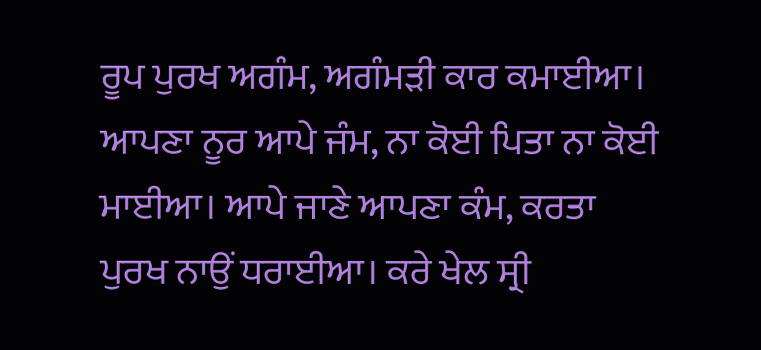ਰੂਪ ਪੁਰਖ ਅਗੰਮ, ਅਗੰਮੜੀ ਕਾਰ ਕਮਾਈਆ। ਆਪਣਾ ਨੂਰ ਆਪੇ ਜੰਮ, ਨਾ ਕੋਈ ਪਿਤਾ ਨਾ ਕੋਈ ਮਾਈਆ। ਆਪੇ ਜਾਣੇ ਆਪਣਾ ਕੰਮ, ਕਰਤਾ ਪੁਰਖ ਨਾਉਂ ਧਰਾਈਆ। ਕਰੇ ਖੇਲ ਸ੍ਰੀ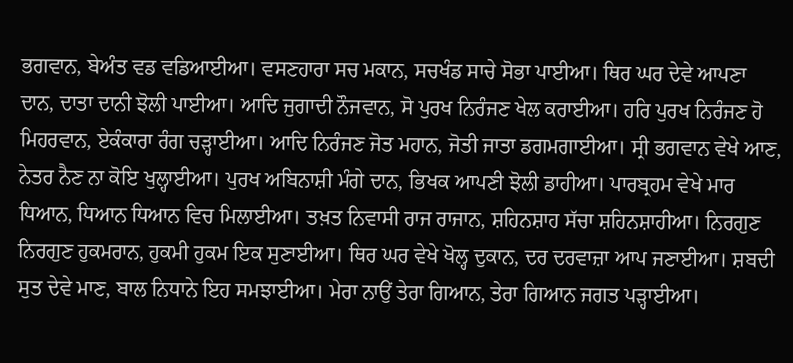ਭਗਵਾਨ, ਬੇਅੰਤ ਵਡ ਵਡਿਆਈਆ। ਵਸਣਹਾਰਾ ਸਚ ਮਕਾਨ, ਸਚਖੰਡ ਸਾਚੇ ਸੋਭਾ ਪਾਈਆ। ਥਿਰ ਘਰ ਦੇਵੇ ਆਪਣਾ ਦਾਨ, ਦਾਤਾ ਦਾਨੀ ਝੋਲੀ ਪਾਈਆ। ਆਦਿ ਜੁਗਾਦੀ ਨੌਜਵਾਨ, ਸੋ ਪੁਰਖ ਨਿਰੰਜਣ ਖੇਲ ਕਰਾਈਆ। ਹਰਿ ਪੁਰਖ ਨਿਰੰਜਣ ਹੋ ਮਿਹਰਵਾਨ, ਏਕੰਕਾਰਾ ਰੰਗ ਚੜ੍ਹਾਈਆ। ਆਦਿ ਨਿਰੰਜਣ ਜੋਤ ਮਹਾਨ, ਜੋਤੀ ਜਾਤਾ ਡਗਮਗਾਈਆ। ਸ੍ਰੀ ਭਗਵਾਨ ਵੇਖੇ ਆਣ, ਨੇਤਰ ਨੈਣ ਨਾ ਕੋਇ ਖੁਲ੍ਹਾਈਆ। ਪੁਰਖ ਅਬਿਨਾਸ਼ੀ ਮੰਗੇ ਦਾਨ, ਭਿਖਕ ਆਪਣੀ ਝੋਲੀ ਡਾਹੀਆ। ਪਾਰਬ੍ਰਹਮ ਵੇਖੇ ਮਾਰ ਧਿਆਨ, ਧਿਆਨ ਧਿਆਨ ਵਿਚ ਮਿਲਾਈਆ। ਤਖ਼ਤ ਨਿਵਾਸੀ ਰਾਜ ਰਾਜਾਨ, ਸ਼ਹਿਨਸ਼ਾਹ ਸੱਚਾ ਸ਼ਹਿਨਸ਼ਾਹੀਆ। ਨਿਰਗੁਣ ਨਿਰਗੁਣ ਹੁਕਮਰਾਨ, ਹੁਕਮੀ ਹੁਕਮ ਇਕ ਸੁਣਾਈਆ। ਥਿਰ ਘਰ ਵੇਖੇ ਖੋਲ੍ਹ ਦੁਕਾਨ, ਦਰ ਦਰਵਾਜ਼ਾ ਆਪ ਜਣਾਈਆ। ਸ਼ਬਦੀ ਸੁਤ ਦੇਵੇ ਮਾਣ, ਬਾਲ ਨਿਧਾਨੇ ਇਹ ਸਮਝਾਈਆ। ਮੇਰਾ ਨਾਉਂ ਤੇਰਾ ਗਿਆਨ, ਤੇਰਾ ਗਿਆਨ ਜਗਤ ਪੜ੍ਹਾਈਆ।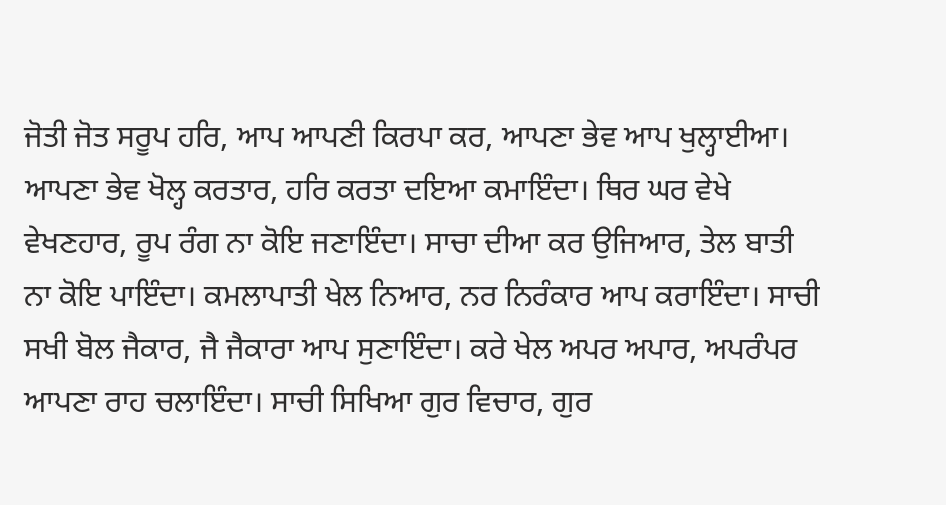ਜੋਤੀ ਜੋਤ ਸਰੂਪ ਹਰਿ, ਆਪ ਆਪਣੀ ਕਿਰਪਾ ਕਰ, ਆਪਣਾ ਭੇਵ ਆਪ ਖੁਲ੍ਹਾਈਆ। ਆਪਣਾ ਭੇਵ ਖੋਲ੍ਹ ਕਰਤਾਰ, ਹਰਿ ਕਰਤਾ ਦਇਆ ਕਮਾਇੰਦਾ। ਥਿਰ ਘਰ ਵੇਖੇ ਵੇਖਣਹਾਰ, ਰੂਪ ਰੰਗ ਨਾ ਕੋਇ ਜਣਾਇੰਦਾ। ਸਾਚਾ ਦੀਆ ਕਰ ਉਜਿਆਰ, ਤੇਲ ਬਾਤੀ ਨਾ ਕੋਇ ਪਾਇੰਦਾ। ਕਮਲਾਪਾਤੀ ਖੇਲ ਨਿਆਰ, ਨਰ ਨਿਰੰਕਾਰ ਆਪ ਕਰਾਇੰਦਾ। ਸਾਚੀ ਸਖੀ ਬੋਲ ਜੈਕਾਰ, ਜੈ ਜੈਕਾਰਾ ਆਪ ਸੁਣਾਇੰਦਾ। ਕਰੇ ਖੇਲ ਅਪਰ ਅਪਾਰ, ਅਪਰੰਪਰ ਆਪਣਾ ਰਾਹ ਚਲਾਇੰਦਾ। ਸਾਚੀ ਸਿਖਿਆ ਗੁਰ ਵਿਚਾਰ, ਗੁਰ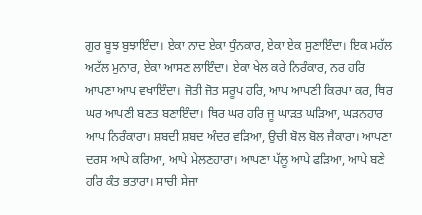ਗੁਰ ਬੂਝ ਬੁਝਾਇੰਦਾ। ਏਕਾ ਨਾਦ ਏਕਾ ਧੁੰਨਕਾਰ, ਏਕਾ ਏਕ ਸੁਣਾਇੰਦਾ। ਇਕ ਮਹੱਲ ਅਟੱਲ ਮੁਨਾਰ, ਏਕਾ ਆਸਣ ਲਾਇੰਦਾ। ਏਕਾ ਖੇਲ ਕਰੇ ਨਿਰੰਕਾਰ, ਨਰ ਹਰਿ ਆਪਣਾ ਆਪ ਵਖਾਇੰਦਾ। ਜੋਤੀ ਜੋਤ ਸਰੂਪ ਹਰਿ, ਆਪ ਆਪਣੀ ਕਿਰਪਾ ਕਰ, ਥਿਰ ਘਰ ਆਪਣੀ ਬਣਤ ਬਣਾਇੰਦਾ। ਥਿਰ ਘਰ ਹਰਿ ਜੂ ਘਾੜਤ ਘੜਿਆ, ਘੜਨਹਾਰ ਆਪ ਨਿਰੰਕਾਰਾ। ਸ਼ਬਦੀ ਸ਼ਬਦ ਅੰਦਰ ਵੜਿਆ, ਉਚੀ ਬੋਲ ਬੋਲ ਜੈਕਾਰਾ। ਆਪਣਾ ਦਰਸ ਆਪੇ ਕਰਿਆ, ਆਪੇ ਮੇਲਣਹਾਰਾ। ਆਪਣਾ ਪੱਲੂ ਆਪੇ ਫੜਿਆ, ਆਪੇ ਬਣੇ ਹਰਿ ਕੰਤ ਭਤਾਰਾ। ਸਾਚੀ ਸੇਜਾ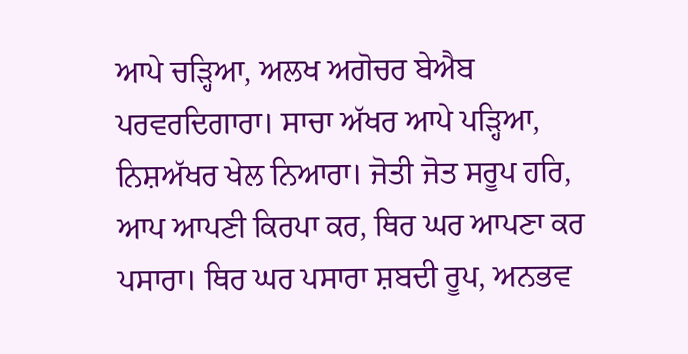ਆਪੇ ਚੜ੍ਹਿਆ, ਅਲਖ ਅਗੋਚਰ ਬੇਐਬ ਪਰਵਰਦਿਗਾਰਾ। ਸਾਚਾ ਅੱਖਰ ਆਪੇ ਪੜ੍ਹਿਆ, ਨਿਸ਼ਅੱਖਰ ਖੇਲ ਨਿਆਰਾ। ਜੋਤੀ ਜੋਤ ਸਰੂਪ ਹਰਿ, ਆਪ ਆਪਣੀ ਕਿਰਪਾ ਕਰ, ਥਿਰ ਘਰ ਆਪਣਾ ਕਰ ਪਸਾਰਾ। ਥਿਰ ਘਰ ਪਸਾਰਾ ਸ਼ਬਦੀ ਰੂਪ, ਅਨਭਵ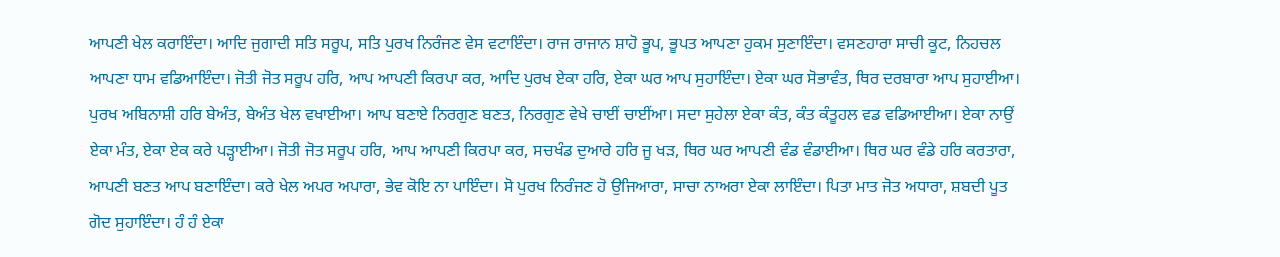ਆਪਣੀ ਖੇਲ ਕਰਾਇੰਦਾ। ਆਦਿ ਜੁਗਾਦੀ ਸਤਿ ਸਰੂਪ, ਸਤਿ ਪੁਰਖ ਨਿਰੰਜਣ ਵੇਸ ਵਟਾਇੰਦਾ। ਰਾਜ ਰਾਜਾਨ ਸ਼ਾਹੋ ਭੂਪ, ਭੂਪਤ ਆਪਣਾ ਹੁਕਮ ਸੁਣਾਇੰਦਾ। ਵਸਣਹਾਰਾ ਸਾਚੀ ਕੂਟ, ਨਿਹਚਲ ਆਪਣਾ ਧਾਮ ਵਡਿਆਇੰਦਾ। ਜੋਤੀ ਜੋਤ ਸਰੂਪ ਹਰਿ, ਆਪ ਆਪਣੀ ਕਿਰਪਾ ਕਰ, ਆਦਿ ਪੁਰਖ ਏਕਾ ਹਰਿ, ਏਕਾ ਘਰ ਆਪ ਸੁਹਾਇੰਦਾ। ਏਕਾ ਘਰ ਸੋਭਾਵੰਤ, ਥਿਰ ਦਰਬਾਰਾ ਆਪ ਸੁਹਾਈਆ। ਪੁਰਖ ਅਬਿਨਾਸ਼ੀ ਹਰਿ ਬੇਅੰਤ, ਬੇਅੰਤ ਖੇਲ ਵਖਾਈਆ। ਆਪ ਬਣਾਏ ਨਿਰਗੁਣ ਬਣਤ, ਨਿਰਗੁਣ ਵੇਖੇ ਚਾਈਂ ਚਾਈਂਆ। ਸਦਾ ਸੁਹੇਲਾ ਏਕਾ ਕੰਤ, ਕੰਤ ਕੰਤੂਹਲ ਵਡ ਵਡਿਆਈਆ। ਏਕਾ ਨਾਉਂ ਏਕਾ ਮੰਤ, ਏਕਾ ਏਕ ਕਰੇ ਪੜ੍ਹਾਈਆ। ਜੋਤੀ ਜੋਤ ਸਰੂਪ ਹਰਿ, ਆਪ ਆਪਣੀ ਕਿਰਪਾ ਕਰ, ਸਚਖੰਡ ਦੁਆਰੇ ਹਰਿ ਜੂ ਖੜ, ਥਿਰ ਘਰ ਆਪਣੀ ਵੰਡ ਵੰਡਾਈਆ। ਥਿਰ ਘਰ ਵੰਡੇ ਹਰਿ ਕਰਤਾਰਾ, ਆਪਣੀ ਬਣਤ ਆਪ ਬਣਾਇੰਦਾ। ਕਰੇ ਖੇਲ ਅਪਰ ਅਪਾਰਾ, ਭੇਵ ਕੋਇ ਨਾ ਪਾਇੰਦਾ। ਸੋ ਪੁਰਖ ਨਿਰੰਜਣ ਹੋ ਉਜਿਆਰਾ, ਸਾਚਾ ਨਾਅਰਾ ਏਕਾ ਲਾਇੰਦਾ। ਪਿਤਾ ਮਾਤ ਜੋਤ ਅਧਾਰਾ, ਸ਼ਬਦੀ ਪੂਤ ਗੋਦ ਸੁਹਾਇੰਦਾ। ਹੰ ਹੰ ਏਕਾ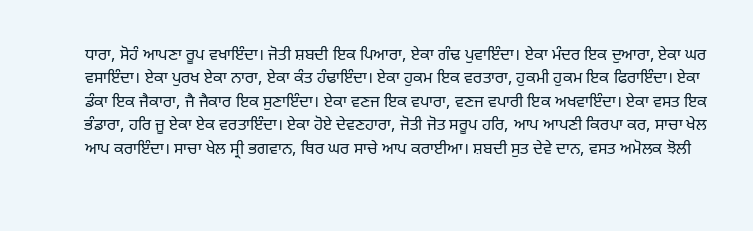ਧਾਰਾ, ਸੋਹੰ ਆਪਣਾ ਰੂਪ ਵਖਾਇੰਦਾ। ਜੋਤੀ ਸ਼ਬਦੀ ਇਕ ਪਿਆਰਾ, ਏਕਾ ਗੰਢ ਪੁਵਾਇੰਦਾ। ਏਕਾ ਮੰਦਰ ਇਕ ਦੁਆਰਾ, ਏਕਾ ਘਰ ਵਸਾਇੰਦਾ। ਏਕਾ ਪੁਰਖ ਏਕਾ ਨਾਰਾ, ਏਕਾ ਕੰਤ ਹੰਢਾਇੰਦਾ। ਏਕਾ ਹੁਕਮ ਇਕ ਵਰਤਾਰਾ, ਹੁਕਮੀ ਹੁਕਮ ਇਕ ਫਿਰਾਇੰਦਾ। ਏਕਾ ਡੰਕਾ ਇਕ ਜੈਕਾਰਾ, ਜੈ ਜੈਕਾਰ ਇਕ ਸੁਣਾਇੰਦਾ। ਏਕਾ ਵਣਜ ਇਕ ਵਪਾਰਾ, ਵਣਜ ਵਪਾਰੀ ਇਕ ਅਖਵਾਇੰਦਾ। ਏਕਾ ਵਸਤ ਇਕ ਭੰਡਾਰਾ, ਹਰਿ ਜੂ ਏਕਾ ਏਕ ਵਰਤਾਇੰਦਾ। ਏਕਾ ਹੋਏ ਦੇਵਣਹਾਰਾ, ਜੋਤੀ ਜੋਤ ਸਰੂਪ ਹਰਿ, ਆਪ ਆਪਣੀ ਕਿਰਪਾ ਕਰ, ਸਾਚਾ ਖੇਲ ਆਪ ਕਰਾਇੰਦਾ। ਸਾਚਾ ਖੇਲ ਸ੍ਰੀ ਭਗਵਾਨ, ਥਿਰ ਘਰ ਸਾਚੇ ਆਪ ਕਰਾਈਆ। ਸ਼ਬਦੀ ਸੁਤ ਦੇਵੇ ਦਾਨ, ਵਸਤ ਅਮੋਲਕ ਝੋਲੀ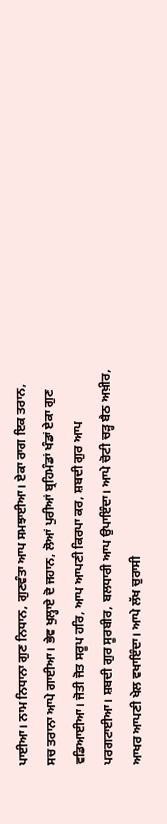ਪਾਈਆ। ਨਾਮ ਨਿਧਾਨਾ ਗੁਣ ਨਿਧਾਨ, ਗੁਣਵੰਤਾ ਆਪ ਸਮਝਾਈਆ। ਏਕਾ ਰਾਗ ਇਕ ਤਰਾਨ, ਸਚ ਤਰਾਨਾ ਆਪੇ ਗਾਈਆ। ਭੇਵ ਖੁਲ੍ਹਾਏ ਦੋ ਜਹਾਨ, ਲੋਆਂ ਪੁਰੀਆਂ ਬ੍ਰਹਿਮੰਡਾਂ ਖੰਡਾਂ ਏਕਾ ਗੁਣ ਵਡਿਆਈਆ। ਜੋਤੀ ਜੋਤ ਸਰੂਪ ਹਰਿ, ਆਪ ਆਪਣੀ ਕਿਰਪਾ ਕਰ, ਸ਼ਬਦੀ ਗੁਰ ਆਪ ਪਰਗਟਾਈਆ। ਸ਼ਬਦੀ ਗੁਰ ਸੂਰਬੀਰ, ਬਲਧਾਰੀ ਆਪ ਉਪਾਇੰਦਾ। ਆਪੇ ਚੋਟੀ ਚੜ੍ਹ ਬੈਠ ਅਖ਼ੀਰ, ਆਖਰ ਆਪਣੀ ਖੇਲ ਵਖਾਇੰਦਾ। ਆਪੇ ਲੱਖ ਚੁਰਾਸੀ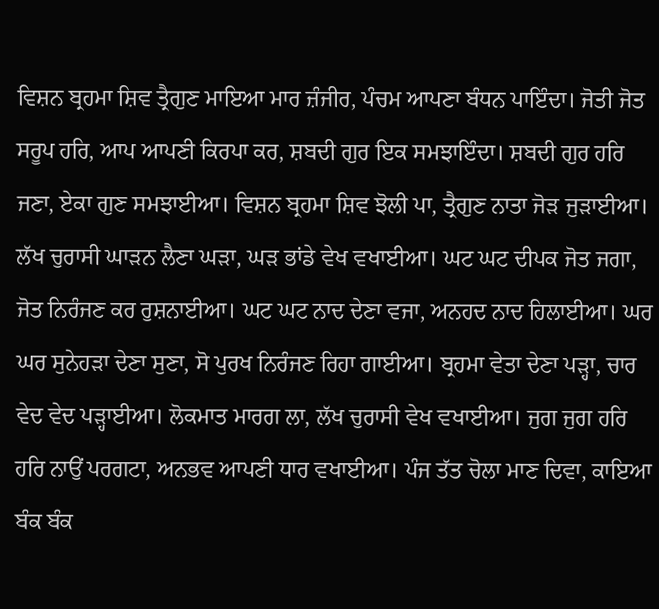ਵਿਸ਼ਨ ਬ੍ਰਹਮਾ ਸ਼ਿਵ ਤ੍ਰੈਗੁਣ ਮਾਇਆ ਮਾਰ ਜ਼ੰਜੀਰ, ਪੰਚਮ ਆਪਣਾ ਬੰਧਨ ਪਾਇੰਦਾ। ਜੋਤੀ ਜੋਤ ਸਰੂਪ ਹਰਿ, ਆਪ ਆਪਣੀ ਕਿਰਪਾ ਕਰ, ਸ਼ਬਦੀ ਗੁਰ ਇਕ ਸਮਝਾਇੰਦਾ। ਸ਼ਬਦੀ ਗੁਰ ਹਰਿ ਜਣਾ, ਏਕਾ ਗੁਣ ਸਮਝਾਈਆ। ਵਿਸ਼ਨ ਬ੍ਰਹਮਾ ਸ਼ਿਵ ਝੋਲੀ ਪਾ, ਤ੍ਰੈਗੁਣ ਨਾਤਾ ਜੋੜ ਜੁੜਾਈਆ। ਲੱਖ ਚੁਰਾਸੀ ਘਾੜਨ ਲੈਣਾ ਘੜਾ, ਘੜ ਭਾਂਡੇ ਵੇਖ ਵਖਾਈਆ। ਘਟ ਘਟ ਦੀਪਕ ਜੋਤ ਜਗਾ, ਜੋਤ ਨਿਰੰਜਣ ਕਰ ਰੁਸ਼ਨਾਈਆ। ਘਟ ਘਟ ਨਾਦ ਦੇਣਾ ਵਜਾ, ਅਨਹਦ ਨਾਦ ਹਿਲਾਈਆ। ਘਰ ਘਰ ਸੁਨੇਹੜਾ ਦੇਣਾ ਸੁਣਾ, ਸੋ ਪੁਰਖ ਨਿਰੰਜਣ ਰਿਹਾ ਗਾਈਆ। ਬ੍ਰਹਮਾ ਵੇਤਾ ਦੇਣਾ ਪੜ੍ਹਾ, ਚਾਰ ਵੇਦ ਵੇਦ ਪੜ੍ਹਾਈਆ। ਲੋਕਮਾਤ ਮਾਰਗ ਲਾ, ਲੱਖ ਚੁਰਾਸੀ ਵੇਖ ਵਖਾਈਆ। ਜੁਗ ਜੁਗ ਹਰਿ ਹਰਿ ਨਾਉਂ ਪਰਗਟਾ, ਅਨਭਵ ਆਪਣੀ ਧਾਰ ਵਖਾਈਆ। ਪੰਜ ਤੱਤ ਚੋਲਾ ਮਾਣ ਦਿਵਾ, ਕਾਇਆ ਬੰਕ ਬੰਕ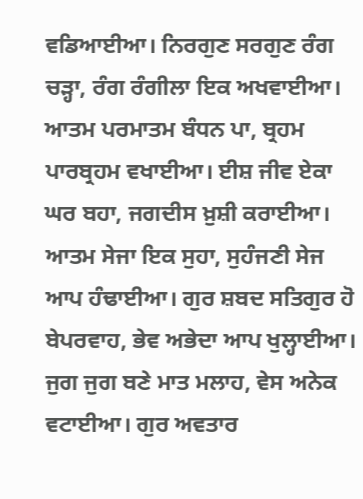ਵਡਿਆਈਆ। ਨਿਰਗੁਣ ਸਰਗੁਣ ਰੰਗ ਚੜ੍ਹਾ, ਰੰਗ ਰੰਗੀਲਾ ਇਕ ਅਖਵਾਈਆ। ਆਤਮ ਪਰਮਾਤਮ ਬੰਧਨ ਪਾ, ਬ੍ਰਹਮ ਪਾਰਬ੍ਰਹਮ ਵਖਾਈਆ। ਈਸ਼ ਜੀਵ ਏਕਾ ਘਰ ਬਹਾ, ਜਗਦੀਸ ਖ਼ੁਸ਼ੀ ਕਰਾਈਆ। ਆਤਮ ਸੇਜਾ ਇਕ ਸੁਹਾ, ਸੁਹੰਜਣੀ ਸੇਜ ਆਪ ਹੰਢਾਈਆ। ਗੁਰ ਸ਼ਬਦ ਸਤਿਗੁਰ ਹੋ ਬੇਪਰਵਾਹ, ਭੇਵ ਅਭੇਦਾ ਆਪ ਖੁਲ੍ਹਾਈਆ। ਜੁਗ ਜੁਗ ਬਣੇ ਮਾਤ ਮਲਾਹ, ਵੇਸ ਅਨੇਕ ਵਟਾਈਆ। ਗੁਰ ਅਵਤਾਰ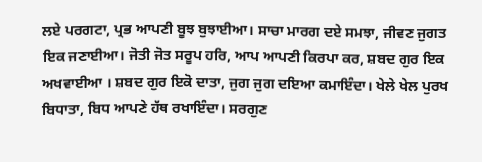ਲਏ ਪਰਗਟਾ, ਪ੍ਰਭ ਆਪਣੀ ਬੂਝ ਬੁਝਾਈਆ। ਸਾਚਾ ਮਾਰਗ ਦਏ ਸਮਝਾ, ਜੀਵਣ ਜੁਗਤ ਇਕ ਜਣਾਈਆ। ਜੋਤੀ ਜੋਤ ਸਰੂਪ ਹਰਿ, ਆਪ ਆਪਣੀ ਕਿਰਪਾ ਕਰ, ਸ਼ਬਦ ਗੁਰ ਇਕ ਅਖਵਾਈਆ । ਸ਼ਬਦ ਗੁਰ ਇਕੋ ਦਾਤਾ, ਜੁਗ ਜੁਗ ਦਇਆ ਕਮਾਇੰਦਾ। ਖੇਲੇ ਖੇਲ ਪੁਰਖ ਬਿਧਾਤਾ, ਬਿਧ ਆਪਣੇ ਹੱਥ ਰਖਾਇੰਦਾ। ਸਰਗੁਣ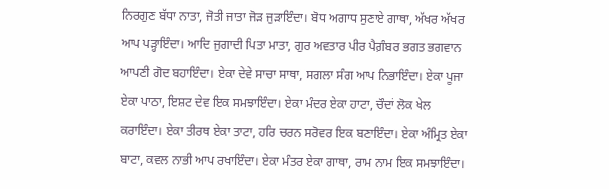ਨਿਰਗੁਣ ਬੱਧਾ ਨਾਤਾ, ਜੋਤੀ ਜਾਤਾ ਜੋੜ ਜੁੜਾਇੰਦਾ। ਬੋਧ ਅਗਾਧ ਸੁਣਾਏ ਗਾਥਾ, ਅੱਖਰ ਅੱਖਰ ਆਪ ਪੜ੍ਹਾਇੰਦਾ। ਆਦਿ ਜੁਗਾਦੀ ਪਿਤਾ ਮਾਤਾ, ਗੁਰ ਅਵਤਾਰ ਪੀਰ ਪੈਗ਼ੰਬਰ ਭਗਤ ਭਗਵਾਨ ਆਪਣੀ ਗੋਦ ਬਹਾਇੰਦਾ। ਏਕਾ ਦੇਵੇ ਸਾਚਾ ਸਾਥਾ, ਸਗਲਾ ਸੰਗ ਆਪ ਨਿਭਾਇੰਦਾ। ਏਕਾ ਪੂਜਾ ਏਕਾ ਪਾਠਾ, ਇਸ਼ਟ ਦੇਵ ਇਕ ਸਮਝਾਇੰਦਾ। ਏਕਾ ਮੰਦਰ ਏਕਾ ਹਾਟਾ, ਚੌਦਾਂ ਲੋਕ ਖੇਲ ਕਰਾਇੰਦਾ। ਏਕਾ ਤੀਰਥ ਏਕਾ ਤਾਟਾ, ਹਰਿ ਚਰਨ ਸਰੋਵਰ ਇਕ ਬਣਾਇੰਦਾ। ਏਕਾ ਅੰਮ੍ਰਿਤ ਏਕਾ ਬਾਟਾ, ਕਵਲ ਨਾਭੀ ਆਪ ਰਖਾਇੰਦਾ। ਏਕਾ ਮੰਤਰ ਏਕਾ ਗਾਥਾ, ਰਾਮ ਨਾਮ ਇਕ ਸਮਝਾਇੰਦਾ।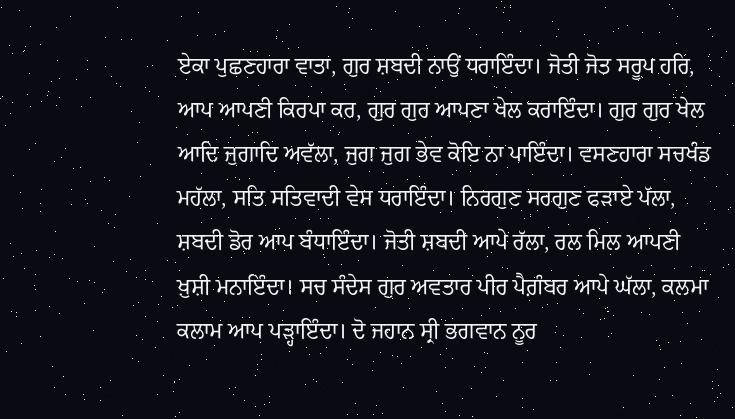ਏਕਾ ਪੁਛਣਹਾਰਾ ਵਾਤਾ, ਗੁਰ ਸ਼ਬਦੀ ਨਾਉਂ ਧਰਾਇੰਦਾ। ਜੋਤੀ ਜੋਤ ਸਰੂਪ ਹਰਿ, ਆਪ ਆਪਣੀ ਕਿਰਪਾ ਕਰ, ਗੁਰ ਗੁਰ ਆਪਣਾ ਖੇਲ ਕਰਾਇੰਦਾ। ਗੁਰ ਗੁਰ ਖੇਲ ਆਦਿ ਜੁਗਾਦਿ ਅਵੱਲਾ, ਜੁਗ ਜੁਗ ਭੇਵ ਕੋਇ ਨਾ ਪਾਇੰਦਾ। ਵਸਣਹਾਰਾ ਸਚਖੰਡ ਮਹੱਲਾ, ਸਤਿ ਸਤਿਵਾਦੀ ਵੇਸ ਧਰਾਇੰਦਾ। ਨਿਰਗੁਣ ਸਰਗੁਣ ਫੜਾਏ ਪੱਲਾ, ਸ਼ਬਦੀ ਡੋਰ ਆਪ ਬੰਧਾਇੰਦਾ। ਜੋਤੀ ਸ਼ਬਦੀ ਆਪੇ ਰੱਲਾ, ਰਲ ਮਿਲ ਆਪਣੀ ਖ਼ੁਸ਼ੀ ਮਨਾਇੰਦਾ। ਸਚ ਸੰਦੇਸ ਗੁਰ ਅਵਤਾਰ ਪੀਰ ਪੈਗ਼ੰਬਰ ਆਪੇ ਘੱਲਾ, ਕਲਮਾ ਕਲਾਮ ਆਪ ਪੜ੍ਹਾਇੰਦਾ। ਦੋ ਜਹਾਨ ਸ੍ਰੀ ਭਗਵਾਨ ਨੂਰ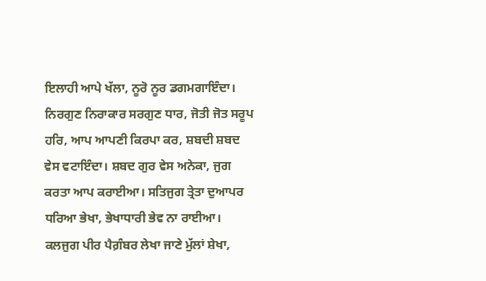ਇਲਾਹੀ ਆਪੇ ਖੱਲਾ, ਨੂਰੋ ਨੂਰ ਡਗਮਗਾਇੰਦਾ। ਨਿਰਗੁਣ ਨਿਰਾਕਾਰ ਸਰਗੁਣ ਧਾਰ, ਜੋਤੀ ਜੋਤ ਸਰੂਪ ਹਰਿ, ਆਪ ਆਪਣੀ ਕਿਰਪਾ ਕਰ, ਸ਼ਬਦੀ ਸ਼ਬਦ ਵੇਸ ਵਟਾਇੰਦਾ। ਸ਼ਬਦ ਗੁਰ ਵੇਸ ਅਨੇਕਾ, ਜੁਗ ਕਰਤਾ ਆਪ ਕਰਾਈਆ। ਸਤਿਜੁਗ ਤ੍ਰੇਤਾ ਦੁਆਪਰ ਧਰਿਆ ਭੇਖਾ, ਭੇਖਾਧਾਰੀ ਭੇਵ ਨਾ ਰਾਈਆ। ਕਲਜੁਗ ਪੀਰ ਪੈਗ਼ੰਬਰ ਲੇਖਾ ਜਾਣੇ ਮੁੱਲਾਂ ਸ਼ੇਖਾ,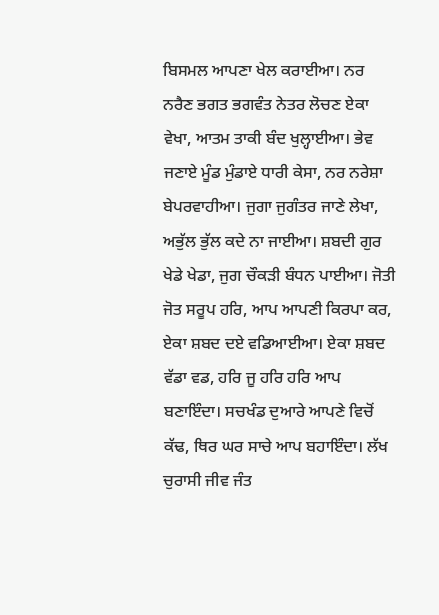ਬਿਸਮਲ ਆਪਣਾ ਖੇਲ ਕਰਾਈਆ। ਨਰ ਨਰੈਣ ਭਗਤ ਭਗਵੰਤ ਨੇਤਰ ਲੋਚਣ ਏਕਾ ਵੇਖਾ, ਆਤਮ ਤਾਕੀ ਬੰਦ ਖੁਲ੍ਹਾਈਆ। ਭੇਵ ਜਣਾਏ ਮੂੰਡ ਮੁੰਡਾਏ ਧਾਰੀ ਕੇਸਾ, ਨਰ ਨਰੇਸ਼ਾ ਬੇਪਰਵਾਹੀਆ। ਜੁਗਾ ਜੁਗੰਤਰ ਜਾਣੇ ਲੇਖਾ, ਅਭੁੱਲ ਭੁੱਲ ਕਦੇ ਨਾ ਜਾਈਆ। ਸ਼ਬਦੀ ਗੁਰ ਖੇਡੇ ਖੇਡਾ, ਜੁਗ ਚੌਕੜੀ ਬੰਧਨ ਪਾਈਆ। ਜੋਤੀ ਜੋਤ ਸਰੂਪ ਹਰਿ, ਆਪ ਆਪਣੀ ਕਿਰਪਾ ਕਰ, ਏਕਾ ਸ਼ਬਦ ਦਏ ਵਡਿਆਈਆ। ਏਕਾ ਸ਼ਬਦ ਵੱਡਾ ਵਡ, ਹਰਿ ਜੂ ਹਰਿ ਹਰਿ ਆਪ ਬਣਾਇੰਦਾ। ਸਚਖੰਡ ਦੁਆਰੇ ਆਪਣੇ ਵਿਚੋਂ ਕੱਢ, ਥਿਰ ਘਰ ਸਾਚੇ ਆਪ ਬਹਾਇੰਦਾ। ਲੱਖ ਚੁਰਾਸੀ ਜੀਵ ਜੰਤ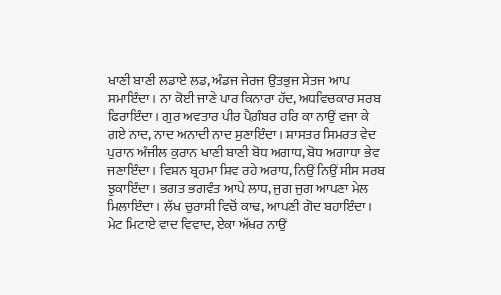ਖਾਣੀ ਬਾਣੀ ਲਡਾਏ ਲਡ, ਅੰਡਜ ਜੇਰਜ ਉਤਭੁਜ ਸੇਤਜ ਆਪ ਸਮਾਇੰਦਾ। ਨਾ ਕੋਈ ਜਾਣੇ ਪਾਰ ਕਿਨਾਰਾ ਹੱਦ, ਅਧਵਿਚਕਾਰ ਸਰਬ ਫਿਰਾਇੰਦਾ। ਗੁਰ ਅਵਤਾਰ ਪੀਰ ਪੈਗ਼ੰਬਰ ਹਰਿ ਕਾ ਨਾਉਂ ਵਜਾ ਕੇ ਗਏ ਨਾਦ, ਨਾਦ ਅਨਾਦੀ ਨਾਦ ਸੁਣਾਇੰਦਾ। ਸ਼ਾਸਤਰ ਸਿਮਰਤ ਵੇਦ ਪੁਰਾਨ ਅੰਜੀਲ ਕੁਰਾਨ ਖਾਣੀ ਬਾਣੀ ਬੋਧ ਅਗਾਧ, ਬੋਧ ਅਗਾਧਾ ਭੇਵ ਜਣਾਇੰਦਾ। ਵਿਸ਼ਨ ਬ੍ਰਹਮਾ ਸ਼ਿਵ ਰਹੇ ਅਰਾਧ, ਨਿਉਂ ਨਿਉਂ ਸੀਸ ਸਰਬ ਝੁਕਾਇੰਦਾ। ਭਗਤ ਭਗਵੰਤ ਆਪੇ ਲਾਧ, ਜੁਗ ਜੁਗ ਆਪਣਾ ਮੇਲ ਮਿਲਾਇੰਦਾ। ਲੱਖ ਚੁਰਾਸੀ ਵਿਚੋਂ ਕਾਢ, ਆਪਣੀ ਗੋਦ ਬਹਾਇੰਦਾ। ਮੇਟ ਮਿਟਾਏ ਵਾਦ ਵਿਵਾਦ, ਏਕਾ ਅੱਖਰ ਨਾਉਂ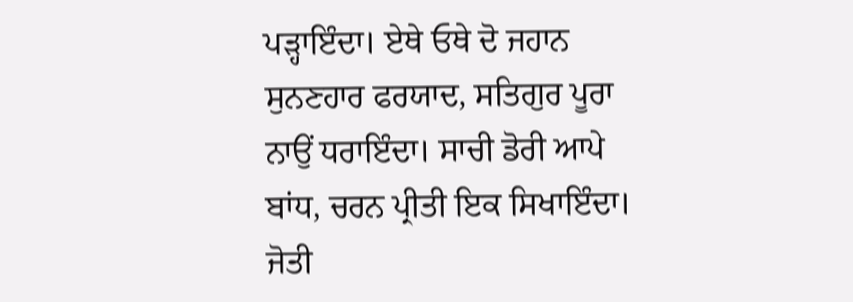ਪੜ੍ਹਾਇੰਦਾ। ਏਥੇ ਓਥੇ ਦੋ ਜਹਾਨ ਸੁਨਣਹਾਰ ਫਰਯਾਦ, ਸਤਿਗੁਰ ਪੂਰਾ ਨਾਉਂ ਧਰਾਇੰਦਾ। ਸਾਚੀ ਡੋਰੀ ਆਪੇ ਬਾਂਧ, ਚਰਨ ਪ੍ਰੀਤੀ ਇਕ ਸਿਖਾਇੰਦਾ। ਜੋਤੀ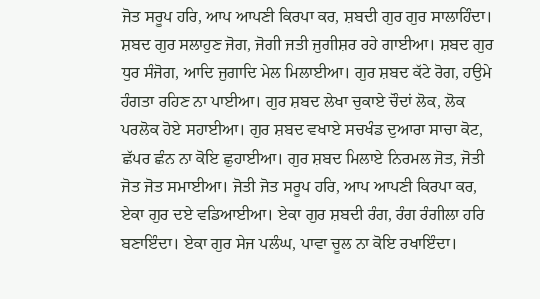ਜੋਤ ਸਰੂਪ ਹਰਿ, ਆਪ ਆਪਣੀ ਕਿਰਪਾ ਕਰ, ਸ਼ਬਦੀ ਗੁਰ ਗੁਰ ਸਾਲਾਹਿੰਦਾ। ਸ਼ਬਦ ਗੁਰ ਸਲਾਹੁਣ ਜੋਗ, ਜੋਗੀ ਜਤੀ ਜੁਗੀਸ਼ਰ ਰਹੇ ਗਾਈਆ। ਸ਼ਬਦ ਗੁਰ ਧੁਰ ਸੰਜੋਗ, ਆਦਿ ਜੁਗਾਦਿ ਮੇਲ ਮਿਲਾਈਆ। ਗੁਰ ਸ਼ਬਦ ਕੱਟੇ ਰੋਗ, ਹਉਮੇ ਹੰਗਤਾ ਰਹਿਣ ਨਾ ਪਾਈਆ। ਗੁਰ ਸ਼ਬਦ ਲੇਖਾ ਚੁਕਾਏ ਚੌਦਾਂ ਲੋਕ, ਲੋਕ ਪਰਲੋਕ ਹੋਏ ਸਹਾਈਆ। ਗੁਰ ਸ਼ਬਦ ਵਖਾਏ ਸਚਖੰਡ ਦੁਆਰਾ ਸਾਚਾ ਕੋਟ, ਛੱਪਰ ਛੰਨ ਨਾ ਕੋਇ ਛੁਹਾਈਆ। ਗੁਰ ਸ਼ਬਦ ਮਿਲਾਏ ਨਿਰਮਲ ਜੋਤ, ਜੋਤੀ ਜੋਤ ਜੋਤ ਸਮਾਈਆ। ਜੋਤੀ ਜੋਤ ਸਰੂਪ ਹਰਿ, ਆਪ ਆਪਣੀ ਕਿਰਪਾ ਕਰ, ਏਕਾ ਗੁਰ ਦਏ ਵਡਿਆਈਆ। ਏਕਾ ਗੁਰ ਸ਼ਬਦੀ ਰੰਗ, ਰੰਗ ਰੰਗੀਲਾ ਹਰਿ ਬਣਾਇੰਦਾ। ਏਕਾ ਗੁਰ ਸੇਜ ਪਲੰਘ, ਪਾਵਾ ਚੂਲ ਨਾ ਕੋਇ ਰਖਾਇੰਦਾ।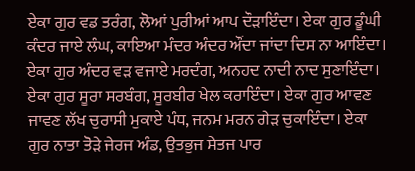ਏਕਾ ਗੁਰ ਵਡ ਤਰੰਗ, ਲੋਆਂ ਪੁਰੀਆਂ ਆਪ ਦੌੜਾਇੰਦਾ। ਏਕਾ ਗੁਰ ਡੂੰਘੀ ਕੰਦਰ ਜਾਏ ਲੰਘ, ਕਾਇਆ ਮੰਦਰ ਅੰਦਰ ਔਂਦਾ ਜਾਂਦਾ ਦਿਸ ਨਾ ਆਇੰਦਾ। ਏਕਾ ਗੁਰ ਅੰਦਰ ਵੜ ਵਜਾਏ ਮਰਦੰਗ, ਅਨਹਦ ਨਾਦੀ ਨਾਦ ਸੁਣਾਇੰਦਾ। ਏਕਾ ਗੁਰ ਸੂਰਾ ਸਰਬੰਗ, ਸੂਰਬੀਰ ਖੇਲ ਕਰਾਇੰਦਾ। ਏਕਾ ਗੁਰ ਆਵਣ ਜਾਵਣ ਲੱਖ ਚੁਰਾਸੀ ਮੁਕਾਏ ਪੰਧ, ਜਨਮ ਮਰਨ ਗੇੜ ਚੁਕਾਇੰਦਾ। ਏਕਾ ਗੁਰ ਨਾਤਾ ਤੋੜੇ ਜੇਰਜ ਅੰਡ, ਉਤਭੁਜ ਸੇਤਜ ਪਾਰ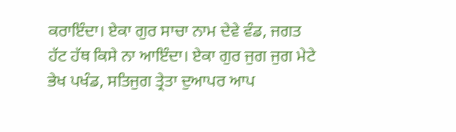ਕਰਾਇੰਦਾ। ਏਕਾ ਗੁਰ ਸਾਚਾ ਨਾਮ ਦੇਵੇ ਵੰਡ, ਜਗਤ ਹੱਟ ਹੱਥ ਕਿਸੇ ਨਾ ਆਇੰਦਾ। ਏਕਾ ਗੁਰ ਜੁਗ ਜੁਗ ਮੇਟੇ ਭੇਖ ਪਖੰਡ, ਸਤਿਜੁਗ ਤ੍ਰੇਤਾ ਦੁਆਪਰ ਆਪ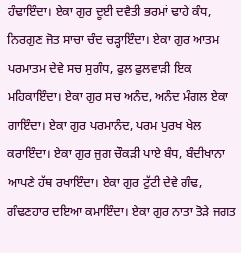ਹੰਢਾਇੰਦਾ। ਏਕਾ ਗੁਰ ਦੂਈ ਦਵੈਤੀ ਭਰਮਾਂ ਢਾਹੇ ਕੰਧ, ਨਿਰਗੁਣ ਜੋਤ ਸਾਚਾ ਚੰਦ ਚੜ੍ਹਾਇੰਦਾ। ਏਕਾ ਗੁਰ ਆਤਮ ਪਰਮਾਤਮ ਦੇਵੇ ਸਚ ਸੁਗੰਧ, ਫੁਲ ਫੁਲਵਾੜੀ ਇਕ ਮਹਿਕਾਇੰਦਾ। ਏਕਾ ਗੁਰ ਸਚ ਅਨੰਦ, ਅਨੰਦ ਮੰਗਲ ਏਕਾ ਗਾਇੰਦਾ। ਏਕਾ ਗੁਰ ਪਰਮਾਨੰਦ, ਪਰਮ ਪੁਰਖ ਖੇਲ ਕਰਾਇੰਦਾ। ਏਕਾ ਗੁਰ ਜੁਗ ਚੌਕੜੀ ਪਾਏ ਬੰਧ, ਬੰਦੀਖਾਨਾ ਆਪਣੇ ਹੱਥ ਰਖਾਇੰਦਾ। ਏਕਾ ਗੁਰ ਟੁੱਟੀ ਦੇਵੇ ਗੰਢ, ਗੰਢਣਹਾਰ ਦਇਆ ਕਮਾਇੰਦਾ। ਏਕਾ ਗੁਰ ਨਾਤਾ ਤੋੜੇ ਜਗਤ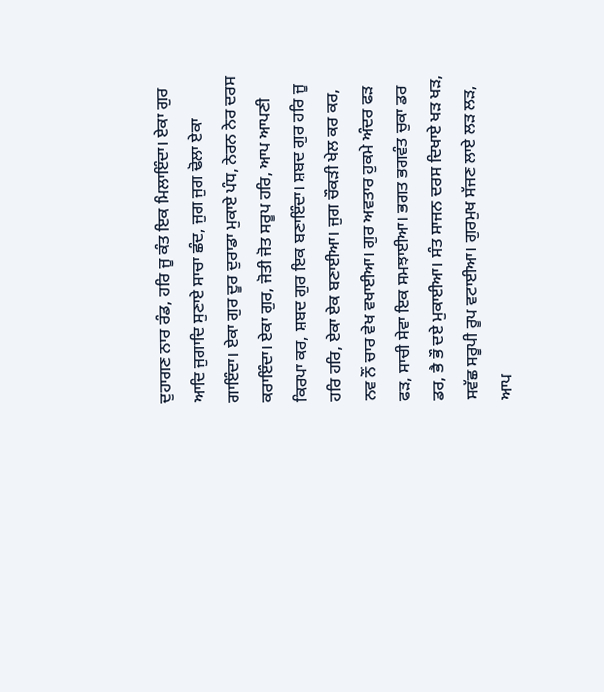ਦੁਹਾਗਣ ਨਾਰ ਰੰਡ, ਹਰਿ ਜੂ ਕੰਤ ਇਕ ਮਿਲਾਇੰਦਾ। ਏਕਾ ਗੁਰ ਆਦਿ ਜੁਗਾਦਿ ਸੁਣਾਏ ਸਾਚਾ ਛੰਦ, ਜੁਗ ਜੁਗ ਢੋਲਾ ਏਕਾ ਗਾਇੰਦਾ। ਏਕਾ ਗੁਰ ਦੂਰ ਦੁਰਾਡਾ ਮੁਕਾਏ ਪੰਧ, ਨੇਰਨ ਨੇਰ ਦਰਸ ਕਰਾਇੰਦਾ। ਏਕਾ ਗੁਰ, ਜੋਤੀ ਜੋਤ ਸਰੂਪ ਹਰਿ, ਆਪ ਆਪਣੀ ਕਿਰਪਾ ਕਰ, ਸ਼ਬਦ ਗੁਰ ਇਕ ਬਣਾਇੰਦਾ। ਸ਼ਬਦ ਗੁਰ ਹਰਿ ਜੂ ਹਰਿ ਹਰਿ, ਏਕਾ ਏਕ ਬਣਾਈਆ। ਜੁਗ ਚੌਕੜੀ ਖੇਲ ਕਰ ਕਰ, ਨਵ ਨੌਂ ਚਾਰ ਵੇਖ ਵਖਾਈਆ। ਗੁਰ ਅਵਤਾਰ ਹੁਕਮੇ ਅੰਦਰ ਫੜ ਫੜ, ਸਾਚੀ ਸੇਵਾ ਇਕ ਸਮਝਾਈਆ। ਭਗਤ ਭਗਵੰਤ ਚੁਕਾ ਡਰ ਡਰ, ਭੈ ਭੌ ਦਏ ਮੁਕਾਈਆ। ਸੰਤ ਸਾਜਨ ਦਰਸ ਦਿਖਾਏ ਖੜ ਖੜ, ਸਵੱਛ ਸਰੂਪੀ ਰੂਪ ਵਟਾਈਆ। ਗੁਰਮੁਖ ਸੱਜਣ ਲਾਏ ਲੜ ਲੜ, ਆਪ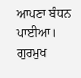ਆਪਣਾ ਬੰਧਨ ਪਾਈਆ। ਗੁਰਮੁਖ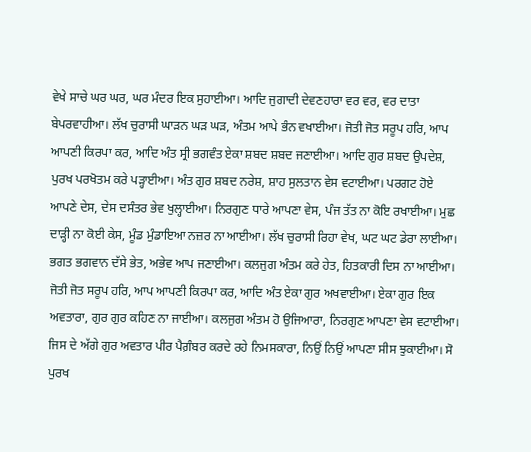ਵੇਖੇ ਸਾਚੇ ਘਰ ਘਰ, ਘਰ ਮੰਦਰ ਇਕ ਸੁਹਾਈਆ। ਆਦਿ ਜੁਗਾਦੀ ਦੇਵਣਹਾਰਾ ਵਰ ਵਰ, ਵਰ ਦਾਤਾ ਬੇਪਰਵਾਹੀਆ। ਲੱਖ ਚੁਰਾਸੀ ਘਾੜਨ ਘੜ ਘੜ, ਅੰਤਮ ਆਪੇ ਭੰਨ ਵਖਾਈਆ। ਜੋਤੀ ਜੋਤ ਸਰੂਪ ਹਰਿ, ਆਪ ਆਪਣੀ ਕਿਰਪਾ ਕਰ, ਆਦਿ ਅੰਤ ਸ੍ਰੀ ਭਗਵੰਤ ਏਕਾ ਸ਼ਬਦ ਸ਼ਬਦ ਜਣਾਈਆ। ਆਦਿ ਗੁਰ ਸ਼ਬਦ ਉਪਦੇਸ਼, ਪੁਰਖ ਪਰਖੋਤਮ ਕਰੇ ਪੜ੍ਹਾਈਆ। ਅੰਤ ਗੁਰ ਸ਼ਬਦ ਨਰੇਸ਼, ਸ਼ਾਹ ਸੁਲਤਾਨ ਵੇਸ ਵਟਾਈਆ। ਪਰਗਟ ਹੋਏ ਆਪਣੇ ਦੇਸ, ਦੇਸ ਦਸੰਤਰ ਭੇਵ ਖੁਲ੍ਹਾਈਆ। ਨਿਰਗੁਣ ਧਾਰੇ ਆਪਣਾ ਵੇਸ, ਪੰਜ ਤੱਤ ਨਾ ਕੋਇ ਰਖਾਈਆ। ਮੁਛ ਦਾੜ੍ਹੀ ਨਾ ਕੋਈ ਕੇਸ, ਮੂੰਡ ਮੁੰਡਾਇਆ ਨਜ਼ਰ ਨਾ ਆਈਆ। ਲੱਖ ਚੁਰਾਸੀ ਰਿਹਾ ਵੇਖ, ਘਟ ਘਟ ਡੇਰਾ ਲਾਈਆ। ਭਗਤ ਭਗਵਾਨ ਦੱਸੇ ਭੇਤ, ਅਭੇਵ ਆਪ ਜਣਾਈਆ। ਕਲਜੁਗ ਅੰਤਮ ਕਰੇ ਹੇਤ, ਹਿਤਕਾਰੀ ਦਿਸ ਨਾ ਆਈਆ। ਜੋਤੀ ਜੋਤ ਸਰੂਪ ਹਰਿ, ਆਪ ਆਪਣੀ ਕਿਰਪਾ ਕਰ, ਆਦਿ ਅੰਤ ਏਕਾ ਗੁਰ ਅਖਵਾਈਆ। ਏਕਾ ਗੁਰ ਇਕ ਅਵਤਾਰਾ, ਗੁਰ ਗੁਰ ਕਹਿਣ ਨਾ ਜਾਈਆ। ਕਲਜੁਗ ਅੰਤਮ ਹੋ ਉਜਿਆਰਾ, ਨਿਰਗੁਣ ਆਪਣਾ ਵੇਸ ਵਟਾਈਆ। ਜਿਸ ਦੇ ਅੱਗੇ ਗੁਰ ਅਵਤਾਰ ਪੀਰ ਪੈਗ਼ੰਬਰ ਕਰਦੇ ਰਹੇ ਨਿਮਸਕਾਰਾ, ਨਿਉਂ ਨਿਉਂ ਆਪਣਾ ਸੀਸ ਝੁਕਾਈਆ। ਸੋ ਪੁਰਖ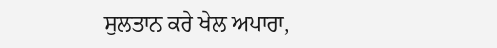ਸੁਲਤਾਨ ਕਰੇ ਖੇਲ ਅਪਾਰਾ,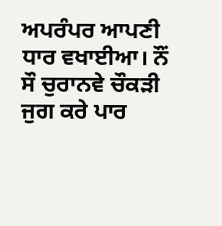ਅਪਰੰਪਰ ਆਪਣੀ ਧਾਰ ਵਖਾਈਆ। ਨੌਂ ਸੌ ਚੁਰਾਨਵੇ ਚੌਕੜੀ ਜੁਗ ਕਰੇ ਪਾਰ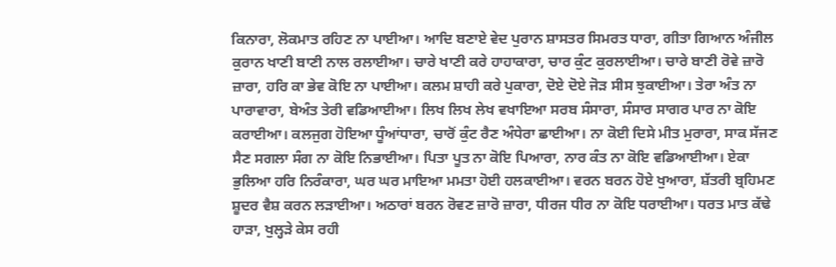ਕਿਨਾਰਾ, ਲੋਕਮਾਤ ਰਹਿਣ ਨਾ ਪਾਈਆ। ਆਦਿ ਬਣਾਏ ਵੇਦ ਪੁਰਾਨ ਸ਼ਾਸਤਰ ਸਿਮਰਤ ਧਾਰਾ, ਗੀਤਾ ਗਿਆਨ ਅੰਜੀਲ ਕੁਰਾਨ ਖਾਣੀ ਬਾਣੀ ਨਾਲ ਰਲਾਈਆ। ਚਾਰੇ ਖਾਣੀ ਕਰੇ ਹਾਹਾਕਾਰਾ, ਚਾਰ ਕੁੰਟ ਕੁਰਲਾਈਆ। ਚਾਰੇ ਬਾਣੀ ਰੋਵੇ ਜ਼ਾਰੋ ਜ਼ਾਰਾ, ਹਰਿ ਕਾ ਭੇਵ ਕੋਇ ਨਾ ਪਾਈਆ। ਕਲਮ ਸ਼ਾਹੀ ਕਰੇ ਪੁਕਾਰਾ, ਦੋਏ ਦੋਏ ਜੋੜ ਸੀਸ ਝੁਕਾਈਆ। ਤੇਰਾ ਅੰਤ ਨਾ ਪਾਰਾਵਾਰਾ, ਬੇਅੰਤ ਤੇਰੀ ਵਡਿਆਈਆ। ਲਿਖ ਲਿਖ ਲੇਖ ਵਖਾਇਆ ਸਰਬ ਸੰਸਾਰਾ, ਸੰਸਾਰ ਸਾਗਰ ਪਾਰ ਨਾ ਕੋਇ ਕਰਾਈਆ। ਕਲਜੁਗ ਹੋਇਆ ਧੂੰਆਂਧਾਰਾ, ਚਾਰੋਂ ਕੁੰਟ ਰੈਣ ਅੰਧੇਰਾ ਛਾਈਆ। ਨਾ ਕੋਈ ਦਿਸੇ ਮੀਤ ਮੁਰਾਰਾ, ਸਾਕ ਸੱਜਣ ਸੈਣ ਸਗਲਾ ਸੰਗ ਨਾ ਕੋਇ ਨਿਭਾਈਆ। ਪਿਤਾ ਪੂਤ ਨਾ ਕੋਇ ਪਿਆਰਾ, ਨਾਰ ਕੰਤ ਨਾ ਕੋਇ ਵਡਿਆਈਆ। ਏਕਾ ਭੁਲਿਆ ਹਰਿ ਨਿਰੰਕਾਰਾ, ਘਰ ਘਰ ਮਾਇਆ ਮਮਤਾ ਹੋਈ ਹਲਕਾਈਆ। ਵਰਨ ਬਰਨ ਹੋਏ ਖੁਆਰਾ, ਸ਼ੱਤਰੀ ਬ੍ਰਹਿਮਣ ਸ਼ੂਦਰ ਵੈਸ਼ ਕਰਨ ਲੜਾਈਆ। ਅਠਾਰਾਂ ਬਰਨ ਰੋਵਣ ਜ਼ਾਰੋ ਜ਼ਾਰਾ, ਧੀਰਜ ਧੀਰ ਨਾ ਕੋਇ ਧਰਾਈਆ। ਧਰਤ ਮਾਤ ਕੱਢੇ ਹਾੜਾ, ਖੁਲ੍ਹੜੇ ਕੇਸ ਰਹੀ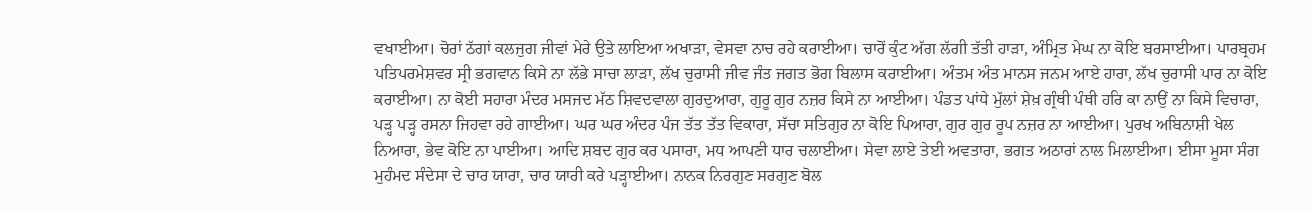ਵਖਾਈਆ। ਚੋਰਾਂ ਠੱਗਾਂ ਕਲਜੁਗ ਜੀਵਾਂ ਮੇਰੇ ਉਤੇ ਲਾਇਆ ਅਖਾੜਾ, ਵੇਸਵਾ ਨਾਚ ਰਹੇ ਕਰਾਈਆ। ਚਾਰੋਂ ਕੁੰਟ ਅੱਗ ਲੱਗੀ ਤੱਤੀ ਹਾੜਾ, ਅੰਮ੍ਰਿਤ ਮੇਘ ਨਾ ਕੋਇ ਬਰਸਾਈਆ। ਪਾਰਬ੍ਰਹਮ ਪਤਿਪਰਮੇਸ਼ਵਰ ਸ੍ਰੀ ਭਗਵਾਨ ਕਿਸੇ ਨਾ ਲੱਭੇ ਸਾਚਾ ਲਾੜਾ, ਲੱਖ ਚੁਰਾਸੀ ਜੀਵ ਜੰਤ ਜਗਤ ਭੋਗ ਬਿਲਾਸ ਕਰਾਈਆ। ਅੰਤਮ ਅੰਤ ਮਾਨਸ ਜਨਮ ਆਏ ਹਾਰਾ, ਲੱਖ ਚੁਰਾਸੀ ਪਾਰ ਨਾ ਕੋਇ ਕਰਾਈਆ। ਨਾ ਕੋਈ ਸਹਾਰਾ ਮੰਦਰ ਮਸਜਦ ਮੱਠ ਸ਼ਿਵਦਵਾਲਾ ਗੁਰਦੁਆਰਾ, ਗੁਰੂ ਗੁਰ ਨਜ਼ਰ ਕਿਸੇ ਨਾ ਆਈਆ। ਪੰਡਤ ਪਾਂਧੇ ਮੁੱਲਾਂ ਸ਼ੇਖ਼ ਗ੍ਰੰਥੀ ਪੰਥੀ ਹਰਿ ਕਾ ਨਾਉਂ ਨਾ ਕਿਸੇ ਵਿਚਾਰਾ, ਪੜ੍ਹ ਪੜ੍ਹ ਰਸਨਾ ਜਿਹਵਾ ਰਹੇ ਗਾਈਆ। ਘਰ ਘਰ ਅੰਦਰ ਪੰਜ ਤੱਤ ਤੱਤ ਵਿਕਾਰਾ, ਸੱਚਾ ਸਤਿਗੁਰ ਨਾ ਕੋਇ ਪਿਆਰਾ, ਗੁਰ ਗੁਰ ਰੂਪ ਨਜ਼ਰ ਨਾ ਆਈਆ। ਪੁਰਖ ਅਬਿਨਾਸ਼ੀ ਖੇਲ ਨਿਆਰਾ, ਭੇਵ ਕੋਇ ਨਾ ਪਾਈਆ। ਆਦਿ ਸ਼ਬਦ ਗੁਰ ਕਰ ਪਸਾਰਾ, ਮਧ ਆਪਣੀ ਧਾਰ ਚਲਾਈਆ। ਸੇਵਾ ਲਾਏ ਤੇਈ ਅਵਤਾਰਾ, ਭਗਤ ਅਠਾਰਾਂ ਨਾਲ ਮਿਲਾਈਆ। ਈਸਾ ਮੂਸਾ ਸੰਗ ਮੁਹੰਮਦ ਸੰਦੇਸਾ ਦੇ ਚਾਰ ਯਾਰਾ, ਚਾਰ ਯਾਰੀ ਕਰੇ ਪੜ੍ਹਾਈਆ। ਨਾਨਕ ਨਿਰਗੁਣ ਸਰਗੁਣ ਬੋਲ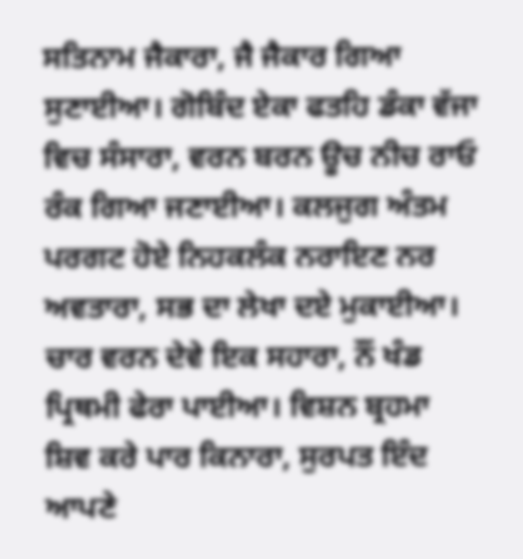ਸਤਿਨਾਮ ਜੈਕਾਰਾ, ਜੈ ਜੈਕਾਰ ਗਿਆ ਸੁਣਾਈਆ। ਗੋਬਿੰਦ ਏਕਾ ਫਤਹਿ ਡੰਕਾ ਵੱਜਾ ਵਿਚ ਸੰਸਾਰਾ, ਵਰਨ ਬਰਨ ਊਚ ਨੀਚ ਰਾਓ ਰੰਕ ਗਿਆ ਜਣਾਈਆ। ਕਲਜੁਗ ਅੰਤਮ ਪਰਗਟ ਹੋਏ ਨਿਹਕਲੰਕ ਨਰਾਇਣ ਨਰ ਅਵਤਾਰਾ, ਸਭ ਦਾ ਲੇਖਾ ਦਏ ਮੁਕਾਈਆ। ਚਾਰ ਵਰਨ ਦੇਵੇ ਇਕ ਸਹਾਰਾ, ਨੌਂ ਖੰਡ ਪ੍ਰਿਥਮੀ ਫੇਰਾ ਪਾਈਆ। ਵਿਸ਼ਨ ਬ੍ਰਹਮਾ ਸ਼ਿਵ ਕਰੇ ਪਾਰ ਕਿਨਾਰਾ, ਸੁਰਪਤ ਇੰਦ ਆਪਣੇ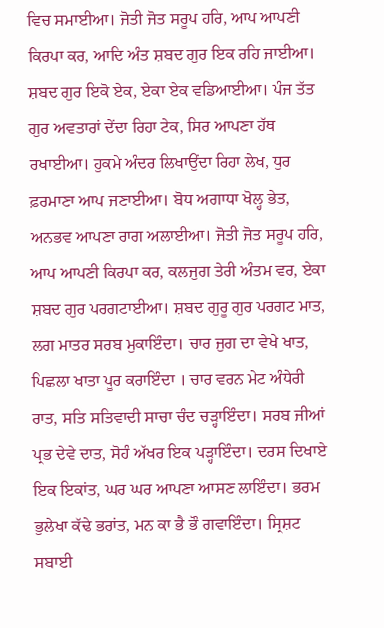ਵਿਚ ਸਮਾਈਆ। ਜੋਤੀ ਜੋਤ ਸਰੂਪ ਹਰਿ, ਆਪ ਆਪਣੀ ਕਿਰਪਾ ਕਰ, ਆਦਿ ਅੰਤ ਸ਼ਬਦ ਗੁਰ ਇਕ ਰਹਿ ਜਾਈਆ। ਸ਼ਬਦ ਗੁਰ ਇਕੋ ਏਕ, ਏਕਾ ਏਕ ਵਡਿਆਈਆ। ਪੰਜ ਤੱਤ ਗੁਰ ਅਵਤਾਰਾਂ ਦੇਂਦਾ ਰਿਹਾ ਟੇਕ, ਸਿਰ ਆਪਣਾ ਹੱਥ ਰਖਾਈਆ। ਹੁਕਮੇ ਅੰਦਰ ਲਿਖਾਉਂਦਾ ਰਿਹਾ ਲੇਖ, ਧੁਰ ਫ਼ਰਮਾਣਾ ਆਪ ਜਣਾਈਆ। ਬੋਧ ਅਗਾਧਾ ਖੋਲ੍ਹ ਭੇਤ, ਅਨਭਵ ਆਪਣਾ ਰਾਗ ਅਲਾਈਆ। ਜੋਤੀ ਜੋਤ ਸਰੂਪ ਹਰਿ, ਆਪ ਆਪਣੀ ਕਿਰਪਾ ਕਰ, ਕਲਜੁਗ ਤੇਰੀ ਅੰਤਮ ਵਰ, ਏਕਾ ਸ਼ਬਦ ਗੁਰ ਪਰਗਟਾਈਆ। ਸ਼ਬਦ ਗੁਰੂ ਗੁਰ ਪਰਗਟ ਮਾਤ, ਲਗ ਮਾਤਰ ਸਰਬ ਮੁਕਾਇੰਦਾ। ਚਾਰ ਜੁਗ ਦਾ ਵੇਖੇ ਖਾਤ, ਪਿਛਲਾ ਖਾਤਾ ਪੂਰ ਕਰਾਇੰਦਾ । ਚਾਰ ਵਰਨ ਮੇਟ ਅੰਧੇਰੀ ਰਾਤ, ਸਤਿ ਸਤਿਵਾਦੀ ਸਾਚਾ ਚੰਦ ਚੜ੍ਹਾਇੰਦਾ। ਸਰਬ ਜੀਆਂ ਪ੍ਰਭ ਦੇਵੇ ਦਾਤ, ਸੋਹੰ ਅੱਖਰ ਇਕ ਪੜ੍ਹਾਇੰਦਾ। ਦਰਸ ਦਿਖਾਏ ਇਕ ਇਕਾਂਤ, ਘਰ ਘਰ ਆਪਣਾ ਆਸਣ ਲਾਇੰਦਾ। ਭਰਮ ਭੁਲੇਖਾ ਕੱਢੇ ਭਰਾਂਤ, ਮਨ ਕਾ ਭੈ ਭੌ ਗਵਾਇੰਦਾ। ਸ੍ਰਿਸ਼ਟ ਸਬਾਈ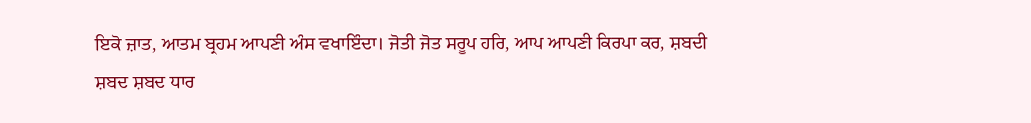ਇਕੋ ਜ਼ਾਤ, ਆਤਮ ਬ੍ਰਹਮ ਆਪਣੀ ਅੰਸ ਵਖਾਇੰਦਾ। ਜੋਤੀ ਜੋਤ ਸਰੂਪ ਹਰਿ, ਆਪ ਆਪਣੀ ਕਿਰਪਾ ਕਰ, ਸ਼ਬਦੀ ਸ਼ਬਦ ਸ਼ਬਦ ਧਾਰ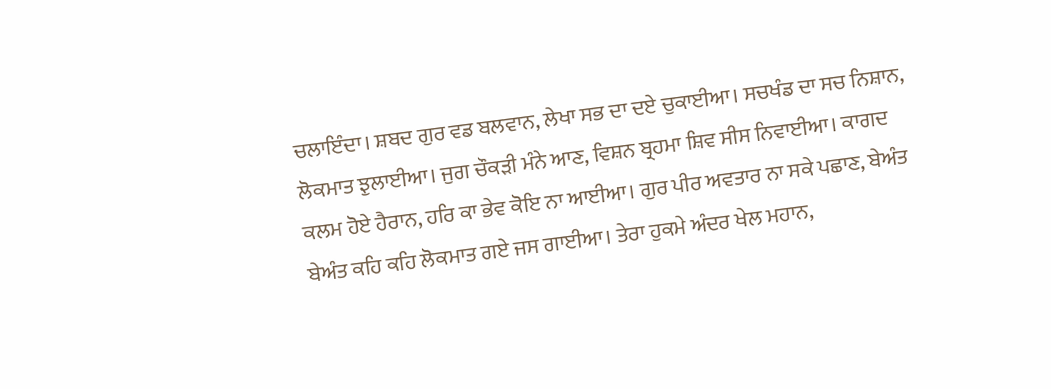ਚਲਾਇੰਦਾ। ਸ਼ਬਦ ਗੁਰ ਵਡ ਬਲਵਾਨ, ਲੇਖਾ ਸਭ ਦਾ ਦਏ ਚੁਕਾਈਆ। ਸਚਖੰਡ ਦਾ ਸਚ ਨਿਸ਼ਾਨ, ਲੋਕਮਾਤ ਝੁਲਾਈਆ। ਜੁਗ ਚੌਕੜੀ ਮੰਨੇ ਆਣ, ਵਿਸ਼ਨ ਬ੍ਰਹਮਾ ਸ਼ਿਵ ਸੀਸ ਨਿਵਾਈਆ। ਕਾਗਦ ਕਲਮ ਹੋਏ ਹੈਰਾਨ, ਹਰਿ ਕਾ ਭੇਵ ਕੋਇ ਨਾ ਆਈਆ। ਗੁਰ ਪੀਰ ਅਵਤਾਰ ਨਾ ਸਕੇ ਪਛਾਣ, ਬੇਅੰਤ ਬੇਅੰਤ ਕਹਿ ਕਹਿ ਲੋਕਮਾਤ ਗਏ ਜਸ ਗਾਈਆ। ਤੇਰਾ ਹੁਕਮੇ ਅੰਦਰ ਖੇਲ ਮਹਾਨ,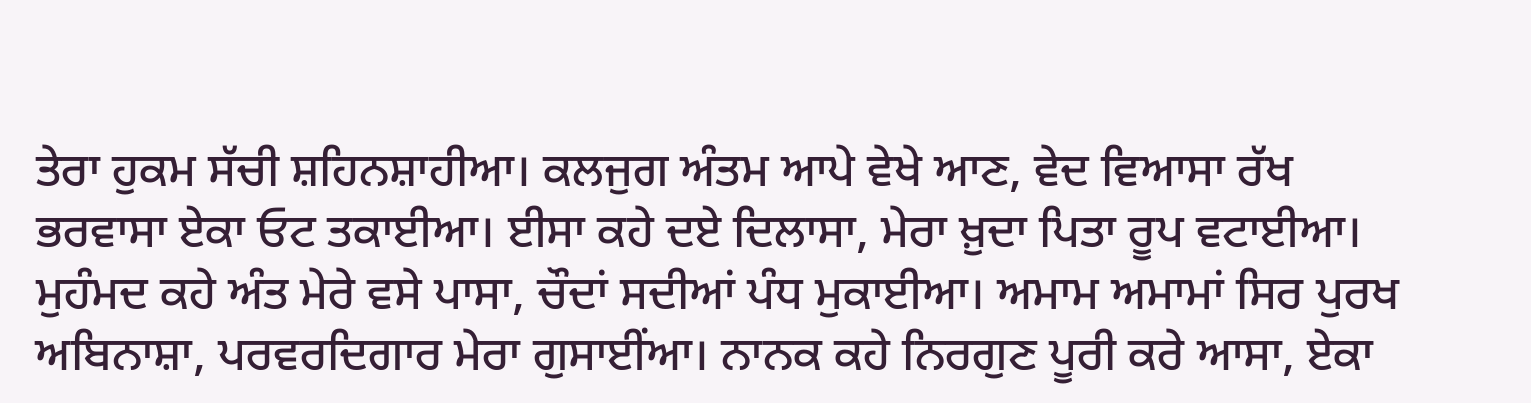ਤੇਰਾ ਹੁਕਮ ਸੱਚੀ ਸ਼ਹਿਨਸ਼ਾਹੀਆ। ਕਲਜੁਗ ਅੰਤਮ ਆਪੇ ਵੇਖੇ ਆਣ, ਵੇਦ ਵਿਆਸਾ ਰੱਖ ਭਰਵਾਸਾ ਏਕਾ ਓਟ ਤਕਾਈਆ। ਈਸਾ ਕਹੇ ਦਏ ਦਿਲਾਸਾ, ਮੇਰਾ ਖ਼ੁਦਾ ਪਿਤਾ ਰੂਪ ਵਟਾਈਆ। ਮੁਹੰਮਦ ਕਹੇ ਅੰਤ ਮੇਰੇ ਵਸੇ ਪਾਸਾ, ਚੌਦਾਂ ਸਦੀਆਂ ਪੰਧ ਮੁਕਾਈਆ। ਅਮਾਮ ਅਮਾਮਾਂ ਸਿਰ ਪੁਰਖ ਅਬਿਨਾਸ਼ਾ, ਪਰਵਰਦਿਗਾਰ ਮੇਰਾ ਗੁਸਾਈਂਆ। ਨਾਨਕ ਕਹੇ ਨਿਰਗੁਣ ਪੂਰੀ ਕਰੇ ਆਸਾ, ਏਕਾ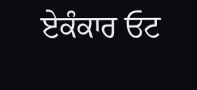ਏਕੰਕਾਰ ਓਟ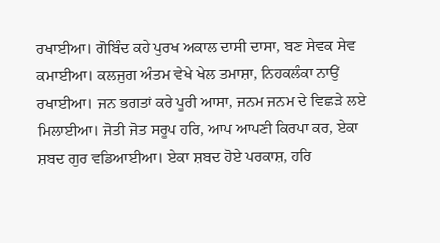ਰਖਾਈਆ। ਗੋਬਿੰਦ ਕਹੇ ਪੁਰਖ ਅਕਾਲ ਦਾਸੀ ਦਾਸਾ, ਬਣ ਸੇਵਕ ਸੇਵ ਕਮਾਈਆ। ਕਲਜੁਗ ਅੰਤਮ ਵੇਖੇ ਖੇਲ ਤਮਾਸ਼ਾ, ਨਿਹਕਲੰਕਾ ਨਾਉਂ ਰਖਾਈਆ। ਜਨ ਭਗਤਾਂ ਕਰੇ ਪੂਰੀ ਆਸਾ, ਜਨਮ ਜਨਮ ਦੇ ਵਿਛੜੇ ਲਏ ਮਿਲਾਈਆ। ਜੋਤੀ ਜੋਤ ਸਰੂਪ ਹਰਿ, ਆਪ ਆਪਣੀ ਕਿਰਪਾ ਕਰ, ਏਕਾ ਸ਼ਬਦ ਗੁਰ ਵਡਿਆਈਆ। ਏਕਾ ਸ਼ਬਦ ਹੋਏ ਪਰਕਾਸ਼, ਹਰਿ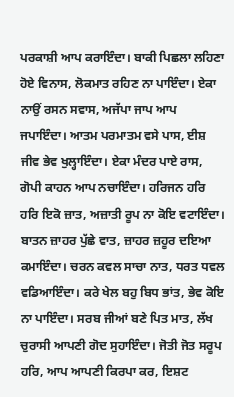ਪਰਕਾਸ਼ੀ ਆਪ ਕਰਾਇੰਦਾ। ਬਾਕੀ ਪਿਛਲਾ ਲਹਿਣਾ ਹੋਏ ਵਿਨਾਸ, ਲੋਕਮਾਤ ਰਹਿਣ ਨਾ ਪਾਇੰਦਾ। ਏਕਾ ਨਾਉਂ ਰਸਨ ਸਵਾਸ, ਅਜੱਪਾ ਜਾਪ ਆਪ ਜਪਾਇੰਦਾ। ਆਤਮ ਪਰਮਾਤਮ ਵਸੇ ਪਾਸ, ਈਸ਼ ਜੀਵ ਭੇਵ ਖੁਲ੍ਹਾਇੰਦਾ। ਏਕਾ ਮੰਦਰ ਪਾਏ ਰਾਸ, ਗੋਪੀ ਕਾਹਨ ਆਪ ਨਚਾਇੰਦਾ। ਹਰਿਜਨ ਹਰਿ ਹਰਿ ਇਕੋ ਜ਼ਾਤ, ਅਜ਼ਾਤੀ ਰੂਪ ਨਾ ਕੋਇ ਵਟਾਇੰਦਾ। ਬਾਤਨ ਜ਼ਾਹਰ ਪੁੱਛੇ ਵਾਤ, ਜ਼ਾਹਰ ਜ਼ਹੂਰ ਦਇਆ ਕਮਾਇੰਦਾ। ਚਰਨ ਕਵਲ ਸਾਚਾ ਨਾਤ, ਧਰਤ ਧਵਲ ਵਡਿਆਇੰਦਾ। ਕਰੇ ਖੇਲ ਬਹੁ ਬਿਧ ਭਾਂਤ, ਭੇਵ ਕੋਇ ਨਾ ਪਾਇੰਦਾ। ਸਰਬ ਜੀਆਂ ਬਣੇ ਪਿਤ ਮਾਤ, ਲੱਖ ਚੁਰਾਸੀ ਆਪਣੀ ਗੋਦ ਸੁਹਾਇੰਦਾ। ਜੋਤੀ ਜੋਤ ਸਰੂਪ ਹਰਿ, ਆਪ ਆਪਣੀ ਕਿਰਪਾ ਕਰ, ਇਸ਼ਟ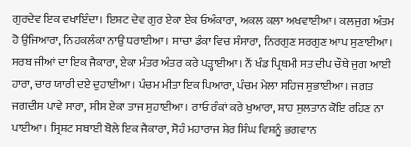ਗੁਰਦੇਵ ਇਕ ਵਖਾਇੰਦਾ। ਇਸ਼ਟ ਦੇਵ ਗੁਰ ਏਕਾ ਏਕ ਓਅੰਕਾਰਾ, ਅਕਲ ਕਲਾ ਅਖਵਾਈਆ। ਕਲਜੁਗ ਅੰਤਮ ਹੋ ਉਜਿਆਰਾ, ਨਿਹਕਲੰਕਾ ਨਾਉਂ ਧਰਾਈਆ। ਸਾਚਾ ਡੰਕਾ ਵਿਚ ਸੰਸਾਰਾ, ਨਿਰਗੁਣ ਸਰਗੁਣ ਆਪ ਸੁਣਾਈਆ। ਸਰਬ ਜੀਆਂ ਦਾ ਇਕ ਜੈਕਾਰਾ, ਏਕਾ ਮੰਤਰ ਅੰਤਰ ਕਰੇ ਪੜ੍ਹਾਈਆ। ਨੌਂ ਖੰਡ ਪ੍ਰਿਥਮੀ ਸਤ ਦੀਪ ਚੌਥੇ ਜੁਗ ਆਈ ਹਾਰਾ, ਚਾਰ ਯਾਰੀ ਦਏ ਦੁਹਾਈਆ। ਪੰਚਮ ਮੀਤਾ ਇਕ ਪਿਆਰਾ, ਪੰਚਮ ਮੇਲਾ ਸਹਿਜ ਸੁਭਾਈਆ। ਜਗਤ ਜਗਦੀਸ ਪਾਵੇ ਸਾਰਾ, ਸੀਸ ਏਕਾ ਤਾਜ ਸੁਹਾਈਆ। ਰਾਓ ਰੰਕਾਂ ਕਰੇ ਖੁਆਰਾ, ਸ਼ਾਹ ਸੁਲਤਾਨ ਕੋਇ ਰਹਿਣ ਨਾ ਪਾਈਆ। ਸ੍ਰਿਸ਼ਟ ਸਬਾਈ ਬੋਲੇ ਇਕ ਜੈਕਾਰਾ, ਸੋਹੰ ਮਹਾਰਾਜ ਸ਼ੇਰ ਸਿੰਘ ਵਿਸ਼ਨੂੰ ਭਗਵਾਨ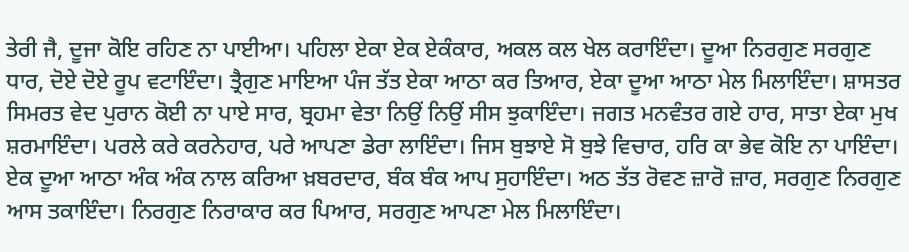ਤੇਰੀ ਜੈ, ਦੂਜਾ ਕੋਇ ਰਹਿਣ ਨਾ ਪਾਈਆ। ਪਹਿਲਾ ਏਕਾ ਏਕ ਏਕੰਕਾਰ, ਅਕਲ ਕਲ ਖੇਲ ਕਰਾਇੰਦਾ। ਦੂਆ ਨਿਰਗੁਣ ਸਰਗੁਣ ਧਾਰ, ਦੋਏ ਦੋਏ ਰੂਪ ਵਟਾਇੰਦਾ। ਤ੍ਰੈਗੁਣ ਮਾਇਆ ਪੰਜ ਤੱਤ ਏਕਾ ਆਠਾ ਕਰ ਤਿਆਰ, ਏਕਾ ਦੂਆ ਆਠਾ ਮੇਲ ਮਿਲਾਇੰਦਾ। ਸ਼ਾਸਤਰ ਸਿਮਰਤ ਵੇਦ ਪੁਰਾਨ ਕੋਈ ਨਾ ਪਾਏ ਸਾਰ, ਬ੍ਰਹਮਾ ਵੇਤਾ ਨਿਉਂ ਨਿਉਂ ਸੀਸ ਝੁਕਾਇੰਦਾ। ਜਗਤ ਮਨਵੰਤਰ ਗਏ ਹਾਰ, ਸਾਤਾ ਏਕਾ ਮੁਖ ਸ਼ਰਮਾਇੰਦਾ। ਪਰਲੇ ਕਰੇ ਕਰਨੇਹਾਰ, ਪਰੇ ਆਪਣਾ ਡੇਰਾ ਲਾਇੰਦਾ। ਜਿਸ ਬੁਝਾਏ ਸੋ ਬੁਝੇ ਵਿਚਾਰ, ਹਰਿ ਕਾ ਭੇਵ ਕੋਇ ਨਾ ਪਾਇੰਦਾ। ਏਕ ਦੂਆ ਆਠਾ ਅੰਕ ਅੰਕ ਨਾਲ ਕਰਿਆ ਖ਼ਬਰਦਾਰ, ਬੰਕ ਬੰਕ ਆਪ ਸੁਹਾਇੰਦਾ। ਅਠ ਤੱਤ ਰੋਵਣ ਜ਼ਾਰੋ ਜ਼ਾਰ, ਸਰਗੁਣ ਨਿਰਗੁਣ ਆਸ ਤਕਾਇੰਦਾ। ਨਿਰਗੁਣ ਨਿਰਾਕਾਰ ਕਰ ਪਿਆਰ, ਸਰਗੁਣ ਆਪਣਾ ਮੇਲ ਮਿਲਾਇੰਦਾ।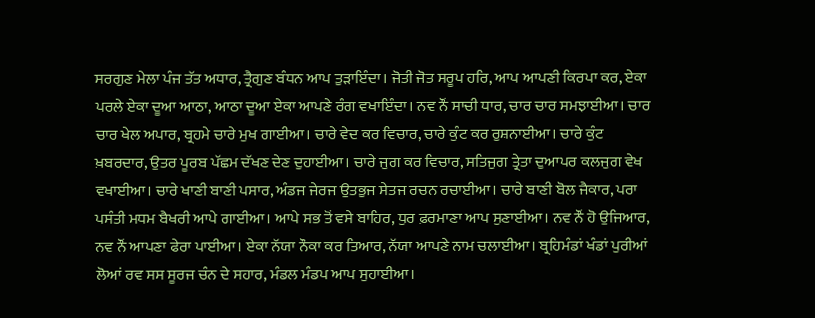ਸਰਗੁਣ ਮੇਲਾ ਪੰਜ ਤੱਤ ਅਧਾਰ, ਤ੍ਰੈਗੁਣ ਬੰਧਨ ਆਪ ਤੁੜਾਇੰਦਾ। ਜੋਤੀ ਜੋਤ ਸਰੂਪ ਹਰਿ, ਆਪ ਆਪਣੀ ਕਿਰਪਾ ਕਰ, ਏਕਾ ਪਰਲੇ ਏਕਾ ਦੂਆ ਆਠਾ, ਆਠਾ ਦੂਆ ਏਕਾ ਆਪਣੇ ਰੰਗ ਵਖਾਇੰਦਾ। ਨਵ ਨੌਂ ਸਾਚੀ ਧਾਰ, ਚਾਰ ਚਾਰ ਸਮਝਾਈਆ। ਚਾਰ ਚਾਰ ਖੇਲ ਅਪਾਰ, ਬ੍ਰਹਮੇ ਚਾਰੇ ਮੁਖ ਗਾਈਆ। ਚਾਰੇ ਵੇਦ ਕਰ ਵਿਚਾਰ, ਚਾਰੇ ਕੁੰਟ ਕਰ ਰੁਸ਼ਨਾਈਆ। ਚਾਰੇ ਕੁੰਟ ਖ਼ਬਰਦਾਰ, ਉਤਰ ਪੂਰਬ ਪੱਛਮ ਦੱਖਣ ਦੇਣ ਦੁਹਾਈਆ। ਚਾਰੇ ਜੁਗ ਕਰ ਵਿਚਾਰ, ਸਤਿਜੁਗ ਤ੍ਰੇਤਾ ਦੁਆਪਰ ਕਲਜੁਗ ਵੇਖ ਵਖਾਈਆ। ਚਾਰੇ ਖਾਣੀ ਬਾਣੀ ਪਸਾਰ, ਅੰਡਜ ਜੇਰਜ ਉਤਭੁਜ ਸੇਤਜ ਰਚਨ ਰਚਾਈਆ। ਚਾਰੇ ਬਾਣੀ ਬੋਲ ਜੈਕਾਰ, ਪਰਾ ਪਸੰਤੀ ਮਧਮ ਬੈਖਰੀ ਆਪੇ ਗਾਈਆ। ਆਪੇ ਸਭ ਤੋਂ ਵਸੇ ਬਾਹਿਰ, ਧੁਰ ਫ਼ਰਮਾਣਾ ਆਪ ਸੁਣਾਈਆ। ਨਵ ਨੌਂ ਹੋ ਉਜਿਆਰ, ਨਵ ਨੌਂ ਆਪਣਾ ਫੇਰਾ ਪਾਈਆ। ਏਕਾ ਨੱਯਾ ਨੌਕਾ ਕਰ ਤਿਆਰ, ਨੱਯਾ ਆਪਣੇ ਨਾਮ ਚਲਾਈਆ। ਬ੍ਰਹਿਮੰਡਾਂ ਖੰਡਾਂ ਪੁਰੀਆਂ ਲੋਆਂ ਰਵ ਸਸ ਸੂਰਜ ਚੰਨ ਦੇ ਸਹਾਰ, ਮੰਡਲ ਮੰਡਪ ਆਪ ਸੁਹਾਈਆ।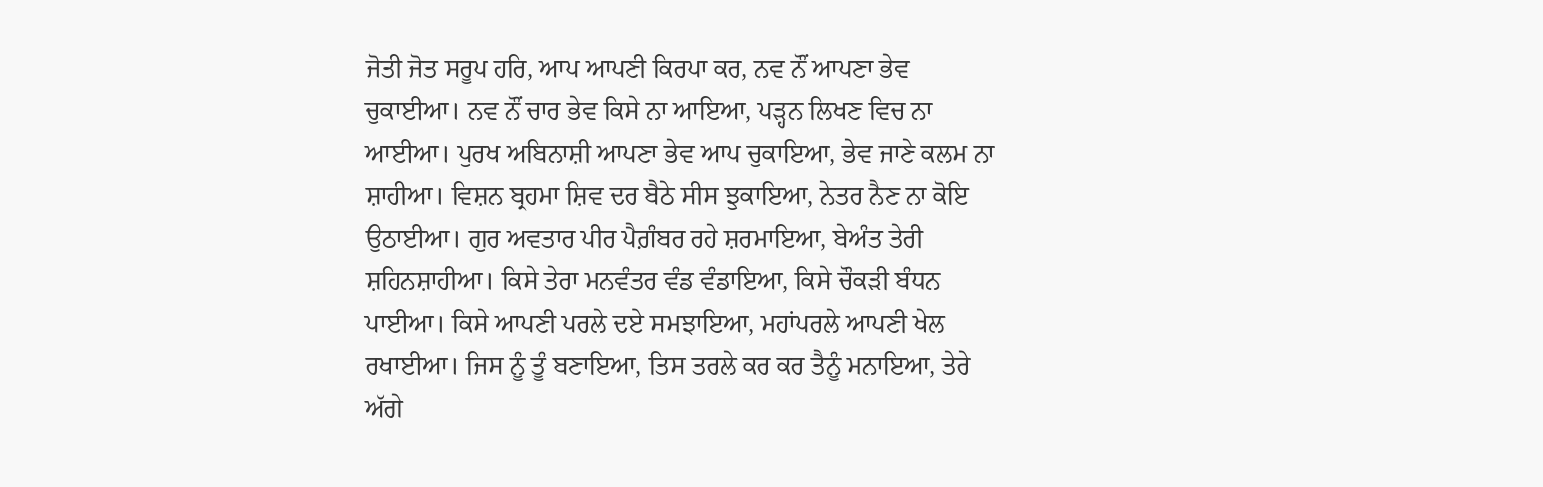ਜੋਤੀ ਜੋਤ ਸਰੂਪ ਹਰਿ, ਆਪ ਆਪਣੀ ਕਿਰਪਾ ਕਰ, ਨਵ ਨੌਂ ਆਪਣਾ ਭੇਵ ਚੁਕਾਈਆ। ਨਵ ਨੌਂ ਚਾਰ ਭੇਵ ਕਿਸੇ ਨਾ ਆਇਆ, ਪੜ੍ਹਨ ਲਿਖਣ ਵਿਚ ਨਾ ਆਈਆ। ਪੁਰਖ ਅਬਿਨਾਸ਼ੀ ਆਪਣਾ ਭੇਵ ਆਪ ਚੁਕਾਇਆ, ਭੇਵ ਜਾਣੇ ਕਲਮ ਨਾ ਸ਼ਾਹੀਆ। ਵਿਸ਼ਨ ਬ੍ਰਹਮਾ ਸ਼ਿਵ ਦਰ ਬੈਠੇ ਸੀਸ ਝੁਕਾਇਆ, ਨੇਤਰ ਨੈਣ ਨਾ ਕੋਇ ਉਠਾਈਆ। ਗੁਰ ਅਵਤਾਰ ਪੀਰ ਪੈਗ਼ੰਬਰ ਰਹੇ ਸ਼ਰਮਾਇਆ, ਬੇਅੰਤ ਤੇਰੀ ਸ਼ਹਿਨਸ਼ਾਹੀਆ। ਕਿਸੇ ਤੇਰਾ ਮਨਵੰਤਰ ਵੰਡ ਵੰਡਾਇਆ, ਕਿਸੇ ਚੌਕੜੀ ਬੰਧਨ ਪਾਈਆ। ਕਿਸੇ ਆਪਣੀ ਪਰਲੇ ਦਏ ਸਮਝਾਇਆ, ਮਹਾਂਪਰਲੇ ਆਪਣੀ ਖੇਲ ਰਖਾਈਆ। ਜਿਸ ਨੂੰ ਤੂੰ ਬਣਾਇਆ, ਤਿਸ ਤਰਲੇ ਕਰ ਕਰ ਤੈਨੂੰ ਮਨਾਇਆ, ਤੇਰੇ ਅੱਗੇ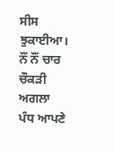ਸੀਸ ਝੁਕਾਈਆ। ਨੌਂ ਨੌਂ ਚਾਰ ਚੌਕੜੀ ਅਗਲਾ ਪੰਧ ਆਪਣੇ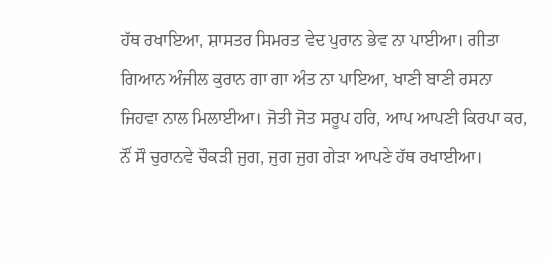ਹੱਥ ਰਖਾਇਆ, ਸ਼ਾਸਤਰ ਸਿਮਰਤ ਵੇਦ ਪੁਰਾਨ ਭੇਵ ਨਾ ਪਾਈਆ। ਗੀਤਾ ਗਿਆਨ ਅੰਜੀਲ ਕੁਰਾਨ ਗਾ ਗਾ ਅੰਤ ਨਾ ਪਾਇਆ, ਖਾਣੀ ਬਾਣੀ ਰਸਨਾ ਜਿਹਵਾ ਨਾਲ ਮਿਲਾਈਆ। ਜੋਤੀ ਜੋਤ ਸਰੂਪ ਹਰਿ, ਆਪ ਆਪਣੀ ਕਿਰਪਾ ਕਰ, ਨੌਂ ਸੌ ਚੁਰਾਨਵੇ ਚੌਕੜੀ ਜੁਗ, ਜੁਗ ਜੁਗ ਗੇੜਾ ਆਪਣੇ ਹੱਥ ਰਖਾਈਆ।